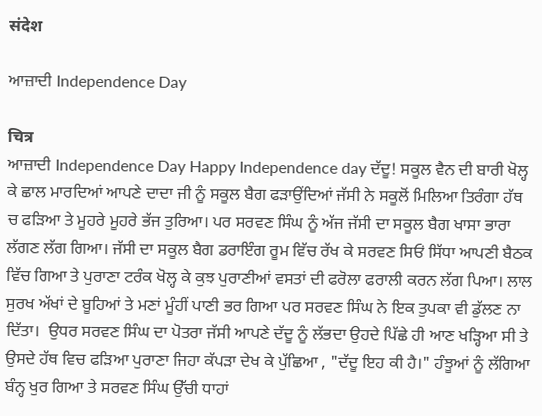संदेश

ਆਜ਼ਾਦੀ Independence Day

चित्र
ਆਜ਼ਾਦੀ Independence Day Happy Independence day ਦੱਦੂ! ਸਕੂਲ ਵੈਨ ਦੀ ਬਾਰੀ ਖੋਲ੍ਹ ਕੇ ਛਾਲ ਮਾਰਦਿਆਂ ਆਪਣੇ ਦਾਦਾ ਜੀ ਨੂੰ ਸਕੂਲ ਬੈਗ ਫੜਾਉਂਦਿਆਂ ਜੱਸੀ ਨੇ ਸਕੂਲੋਂ ਮਿਲਿਆ ਤਿਰੰਗਾ ਹੱਥ ਚ ਫੜਿਆ ਤੇ ਮੂਹਰੇ ਮੂਹਰੇ ਭੱਜ ਤੁਰਿਆ। ਪਰ ਸਰਵਣ ਸਿੰਘ ਨੂੰ ਅੱਜ ਜੱਸੀ ਦਾ ਸਕੂਲ ਬੈਗ ਖਾਸਾ ਭਾਰਾ ਲੱਗਣ ਲੱਗ ਗਿਆ। ਜੱਸੀ ਦਾ ਸਕੂਲ ਬੈਗ ਡਰਾਇੰਗ ਰੂਮ ਵਿੱਚ ਰੱਖ ਕੇ ਸਰਵਣ ਸਿਓਂ ਸਿੱਧਾ ਆਪਣੀ ਬੈਠਕ ਵਿੱਚ ਗਿਆ ਤੇ ਪੁਰਾਣਾ ਟਰੰਕ ਖੋਲ੍ਹ ਕੇ ਕੁਝ ਪੁਰਾਣੀਆਂ ਵਸਤਾਂ ਦੀ ਫਰੋਲਾ ਫਰਾਲੀ ਕਰਨ ਲੱਗ ਪਿਆ। ਲਾਲ ਸੁਰਖ ਅੱਖਾਂ ਦੇ ਬੂਹਿਆਂ ਤੇ ਮਣਾਂ ਮੂੰਹੀਂ ਪਾਣੀ ਭਰ ਗਿਆ ਪਰ ਸਰਵਣ ਸਿੰਘ ਨੇ ਇਕ ਤੁਪਕਾ ਵੀ ਡੁੱਲਣ ਨਾ ਦਿੱਤਾ।  ਉਧਰ ਸਰਵਣ ਸਿੰਘ ਦਾ ਪੋਤਰਾ ਜੱਸੀ ਆਪਣੇ ਦੱਦੂ ਨੂੰ ਲੱਭਦਾ ਉਹਦੇ ਪਿੱਛੇ ਹੀ ਆਣ ਖੜ੍ਹਿਆ ਸੀ ਤੇ ਉਸਦੇ ਹੱਥ ਵਿਚ ਫੜਿਆ ਪੁਰਾਣਾ ਜਿਹਾ ਕੱਪੜਾ ਦੇਖ ਕੇ ਪੁੱਛਿਆ , "ਦੱਦੂ ਇਹ ਕੀ ਹੈ।" ਹੰਝੂਆਂ ਨੂੰ ਲੱਗਿਆ ਬੰਨ੍ਹ ਖੁਰ ਗਿਆ ਤੇ ਸਰਵਣ ਸਿੰਘ ਉੱਚੀ ਧਾਹਾਂ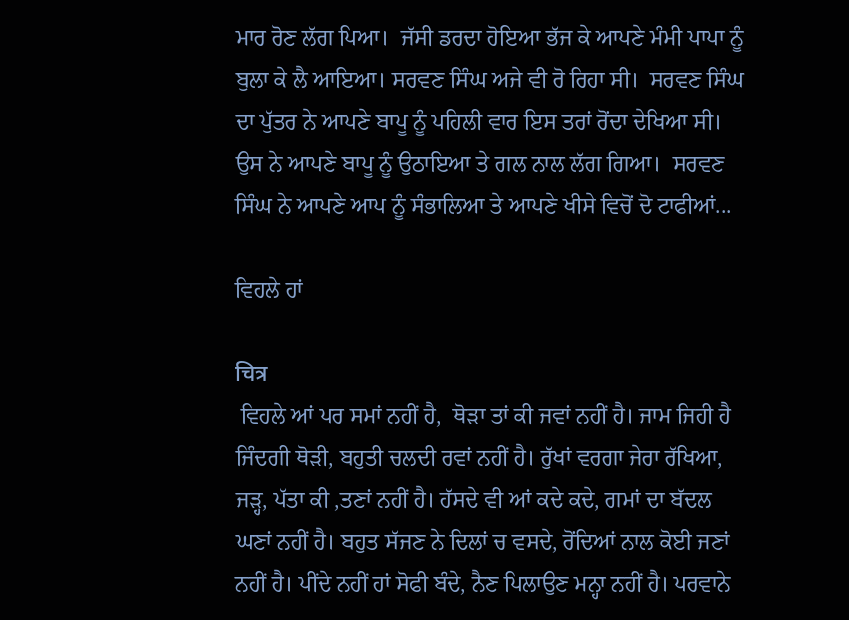ਮਾਰ ਰੋਣ ਲੱਗ ਪਿਆ।  ਜੱਸੀ ਡਰਦਾ ਹੋਇਆ ਭੱਜ ਕੇ ਆਪਣੇ ਮੰਮੀ ਪਾਪਾ ਨੂੰ ਬੁਲਾ ਕੇ ਲੈ ਆਇਆ। ਸਰਵਣ ਸਿੰਘ ਅਜੇ ਵੀ ਰੋ ਰਿਹਾ ਸੀ।  ਸਰਵਣ ਸਿੰਘ ਦਾ ਪੁੱਤਰ ਨੇ ਆਪਣੇ ਬਾਪੂ ਨੂੰ ਪਹਿਲੀ ਵਾਰ ਇਸ ਤਰਾਂ ਰੋਂਦਾ ਦੇਖਿਆ ਸੀ। ਉਸ ਨੇ ਆਪਣੇ ਬਾਪੂ ਨੂੰ ਉਠਾਇਆ ਤੇ ਗਲ ਨਾਲ ਲੱਗ ਗਿਆ।  ਸਰਵਣ ਸਿੰਘ ਨੇ ਆਪਣੇ ਆਪ ਨੂੰ ਸੰਭਾਲਿਆ ਤੇ ਆਪਣੇ ਖੀਸੇ ਵਿਚੋਂ ਦੋ ਟਾਫੀਆਂ...

ਵਿਹਲੇ ਹਾਂ

चित्र
 ਵਿਹਲੇ ਆਂ ਪਰ ਸਮਾਂ ਨਹੀਂ ਹੈ,  ਥੋੜਾ ਤਾਂ ਕੀ ਜਵਾਂ ਨਹੀਂ ਹੈ। ਜਾਮ ਜਿਹੀ ਹੈ ਜਿੰਦਗੀ ਥੋੜੀ, ਬਹੁਤੀ ਚਲਦੀ ਰਵਾਂ ਨਹੀਂ ਹੈ। ਰੁੱਖਾਂ ਵਰਗਾ ਜੇਰਾ ਰੱਖਿਆ,  ਜੜ੍ਹ, ਪੱਤਾ ਕੀ ,ਤਣਾਂ ਨਹੀਂ ਹੈ। ਹੱਸਦੇ ਵੀ ਆਂ ਕਦੇ ਕਦੇ, ਗਮਾਂ ਦਾ ਬੱਦਲ ਘਣਾਂ ਨਹੀਂ ਹੈ। ਬਹੁਤ ਸੱਜਣ ਨੇ ਦਿਲਾਂ ਚ ਵਸਦੇ, ਰੋਂਦਿਆਂ ਨਾਲ ਕੋਈ ਜਣਾਂ ਨਹੀਂ ਹੈ। ਪੀਂਦੇ ਨਹੀਂ ਹਾਂ ਸੋਫੀ ਬੰਦੇ, ਨੈਣ ਪਿਲਾਉਣ ਮਨ੍ਹਾ ਨਹੀਂ ਹੈ। ਪਰਵਾਨੇ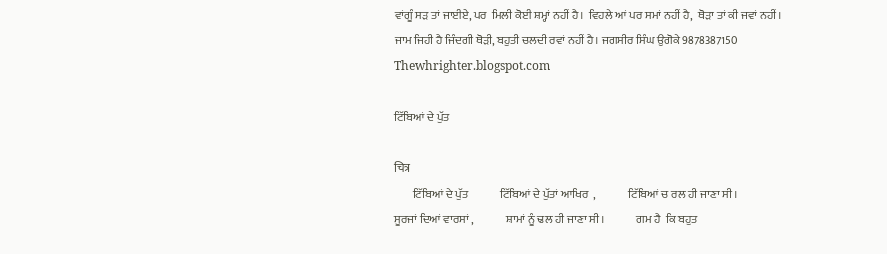ਵਾਂਗੂੰ ਸੜ ਤਾਂ ਜਾਈਏ, ਪਰ  ਮਿਲੀ ਕੋਈ ਸ਼ਮ੍ਹਾਂ ਨਹੀਂ ਹੈ।  ਵਿਹਲੇ ਆਂ ਪਰ ਸਮਾਂ ਨਹੀਂ ਹੈ,  ਥੋੜਾ ਤਾਂ ਕੀ ਜਵਾਂ ਨਹੀਂ। ਜਾਮ ਜਿਹੀ ਹੈ ਜਿੰਦਗੀ ਥੋੜੀ, ਬਹੁਤੀ ਚਲਦੀ ਰਵਾਂ ਨਹੀਂ ਹੈ। ਜਗਸੀਰ ਸਿੰਘ ਉਗੋਕੇ 9878387150 Thewhrighter.blogspot.com

ਟਿੱਬਿਆਂ ਦੇ ਪੁੱਤ

चित्र
        ਟਿੱਬਿਆਂ ਦੇ ਪੁੱਤ              ਟਿੱਬਿਆਂ ਦੇ ਪੁੱਤਾਂ ਆਖਿਰ  ,              ਟਿੱਬਿਆਂ ਚ ਰਲ ਹੀ ਜਾਣਾ ਸੀ।              ਸੂਰਜਾਂ ਦਿਆਂ ਵਾਰਸਾਂ ,              ਸ਼ਾਮਾਂ ਨੂੰ ਢਲ ਹੀ ਜਾਣਾ ਸੀ।              ਗਮ ਹੈ  ਕਿ ਬਹੁਤ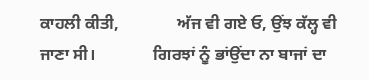ਕਾਹਲੀ ਕੀਤੀ,              ਅੱਜ ਵੀ ਗਏ ਓ, ਉਂਝ ਕੱਲ੍ਹ ਵੀ ਜਾਣਾ ਸੀ।              ਗਿਰਝਾਂ ਨੂੰ ਭਾਂਉਂਦਾ ਨਾ ਬਾਜਾਂ ਦਾ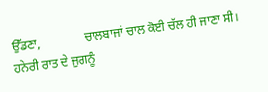ਉੱਡਣਾ,              ਚਾਲਬਾਜਾਂ ਚਾਲ ਕੋਈ ਚੱਲ ਹੀ ਜਾਣਾ ਸੀ।              ਹਨੇਰੀ ਰਾਤ ਦੇ ਜੁਗਨੂੰ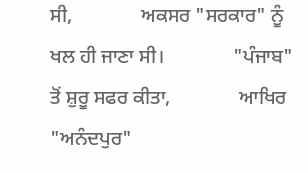ਸੀ,              ਅਕਸਰ "ਸਰਕਾਰ" ਨੂੰ ਖਲ ਹੀ ਜਾਣਾ ਸੀ।              "ਪੰਜਾਬ" ਤੋਂ ਸ਼ੁਰੂ ਸਫਰ ਕੀਤਾ,              ਆਖਿਰ "ਅਨੰਦਪੁਰ"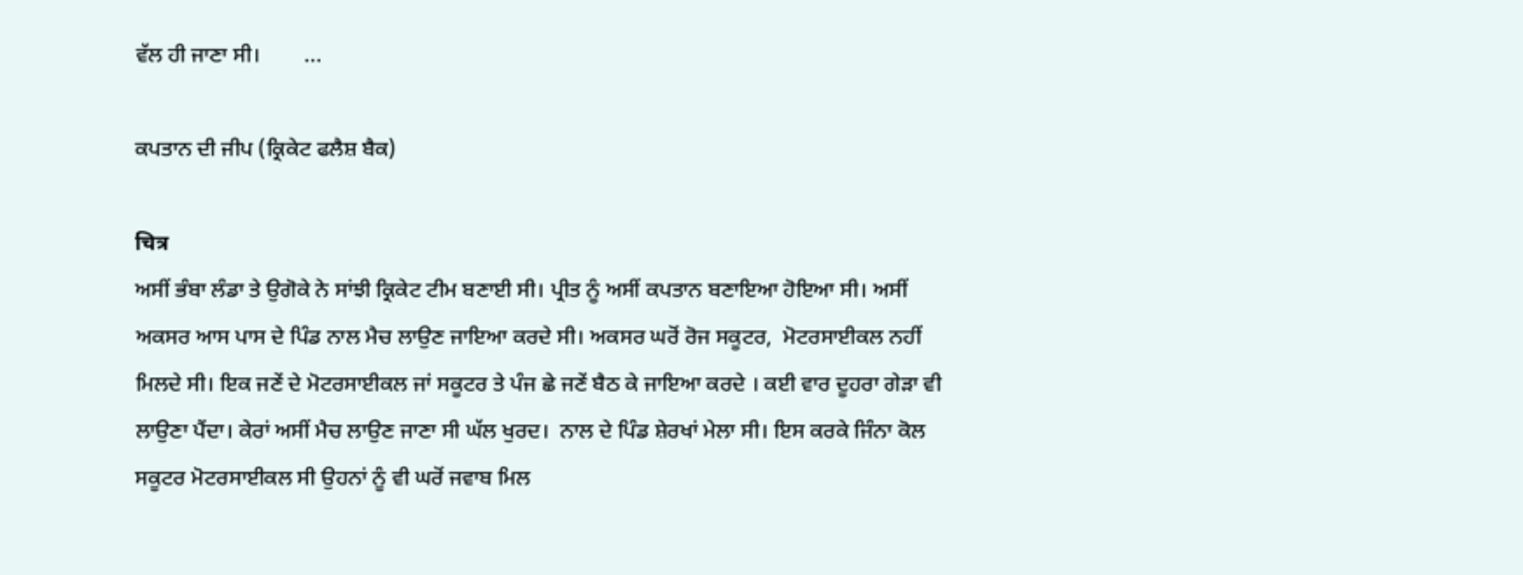ਵੱਲ ਹੀ ਜਾਣਾ ਸੀ।        ...

ਕਪਤਾਨ ਦੀ ਜੀਪ (ਕ੍ਰਿਕੇਟ ਫਲੈਸ਼ ਬੈਕ)

चित्र
ਅਸੀਂ ਭੰਬਾ ਲੰਡਾ ਤੇ ਉਗੋਕੇ ਨੇ ਸਾਂਝੀ ਕ੍ਰਿਕੇਟ ਟੀਮ ਬਣਾਈ ਸੀ। ਪ੍ਰੀਤ ਨੂੰ ਅਸੀਂ ਕਪਤਾਨ ਬਣਾਇਆ ਹੋਇਆ ਸੀ। ਅਸੀਂ ਅਕਸਰ ਆਸ ਪਾਸ ਦੇ ਪਿੰਡ ਨਾਲ ਮੈਚ ਲਾਉਣ ਜਾਇਆ ਕਰਦੇ ਸੀ। ਅਕਸਰ ਘਰੋਂ ਰੋਜ ਸਕੂਟਰ,  ਮੋਟਰਸਾਈਕਲ ਨਹੀਂ ਮਿਲਦੇ ਸੀ। ਇਕ ਜਣੇਂ ਦੇ ਮੋਟਰਸਾਈਕਲ ਜਾਂ ਸਕੂਟਰ ਤੇ ਪੰਜ ਛੇ ਜਣੇਂ ਬੈਠ ਕੇ ਜਾਇਆ ਕਰਦੇ । ਕਈ ਵਾਰ ਦੂਹਰਾ ਗੇੜਾ ਵੀ ਲਾਉਣਾ ਪੈਂਦਾ। ਕੇਰਾਂ ਅਸੀਂ ਮੈਚ ਲਾਉਣ ਜਾਣਾ ਸੀ ਘੱਲ ਖੁਰਦ।  ਨਾਲ ਦੇ ਪਿੰਡ ਸ਼ੇਰਖਾਂ ਮੇਲਾ ਸੀ। ਇਸ ਕਰਕੇ ਜਿੰਨਾ ਕੋਲ ਸਕੂਟਰ ਮੋਟਰਸਾਈਕਲ ਸੀ ਉਹਨਾਂ ਨੂੰ ਵੀ ਘਰੋਂ ਜਵਾਬ ਮਿਲ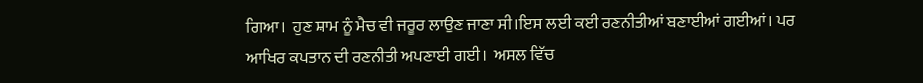ਗਿਆ।  ਹੁਣ ਸ਼ਾਮ ਨੂੰ ਮੈਚ ਵੀ ਜਰੂਰ ਲਾਉਣ ਜਾਣਾ ਸੀ।ਇਸ ਲਈ ਕਈ ਰਣਨੀਤੀਆਂ ਬਣਾਈਆਂ ਗਈਆਂ। ਪਰ ਆਖਿਰ ਕਪਤਾਨ ਦੀ ਰਣਨੀਤੀ ਅਪਣਾਈ ਗਈ।  ਅਸਲ ਵਿੱਚ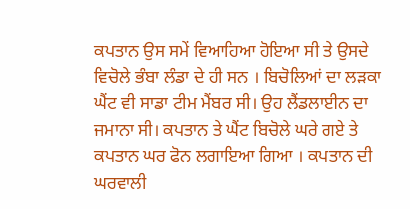ਕਪਤਾਨ ਉਸ ਸਮੇਂ ਵਿਆਹਿਆ ਹੋਇਆ ਸੀ ਤੇ ਉਸਦੇ ਵਿਚੋਲੇ ਭੰਬਾ ਲੰਡਾ ਦੇ ਹੀ ਸਨ । ਬਿਚੋਲਿਆਂ ਦਾ ਲੜਕਾ ਘੈਂਟ ਵੀ ਸਾਡਾ ਟੀਮ ਮੈਂਬਰ ਸੀ। ਉਹ ਲੈਂਡਲਾਈਨ ਦਾ ਜਮਾਨਾ ਸੀ। ਕਪਤਾਨ ਤੇ ਘੈਂਟ ਬਿਚੋਲੇ ਘਰੇ ਗਏ ਤੇ ਕਪਤਾਨ ਘਰ ਫੋਨ ਲਗਾਇਆ ਗਿਆ । ਕਪਤਾਨ ਦੀ ਘਰਵਾਲੀ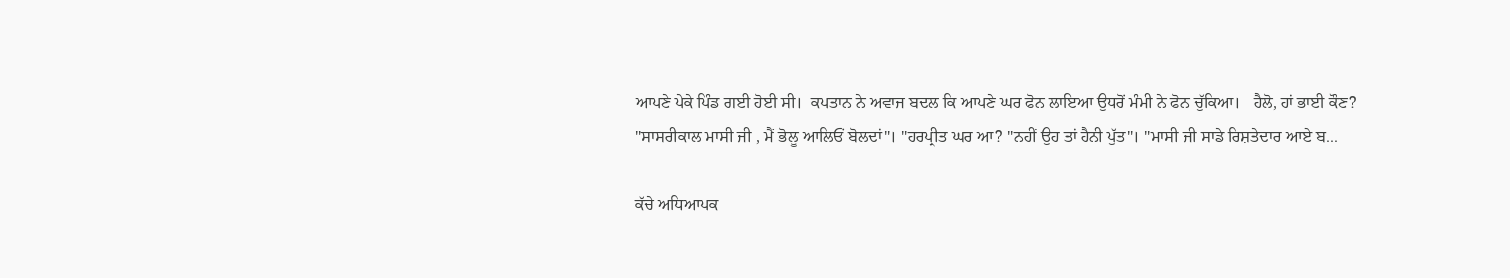ਆਪਣੇ ਪੇਕੇ ਪਿੰਡ ਗਈ ਹੋਈ ਸੀ।  ਕਪਤਾਨ ਨੇ ਅਵਾਜ ਬਦਲ ਕਿ ਆਪਣੇ ਘਰ ਫੋਨ ਲਾਇਆ ਉਧਰੋਂ ਮੰਮੀ ਨੇ ਫੋਨ ਚੁੱਕਿਆ।   ਹੈਲੋ, ਹਾਂ ਭਾਈ ਕੌਣ? "ਸਾਸਰੀਕਾਲ ਮਾਸੀ ਜੀ , ਮੈਂ ਭੋਲੂ ਆਲਿਓਂ ਬੋਲਦਾਂ"। "ਹਰਪ੍ਰੀਤ ਘਰ ਆ? "ਨਹੀਂ ਉਹ ਤਾਂ ਹੈਨੀ ਪੁੱਤ"। "ਮਾਸੀ ਜੀ ਸਾਡੇ ਰਿਸ਼ਤੇਦਾਰ ਆਏ ਬ...

ਕੱਚੇ ਅਧਿਆਪਕ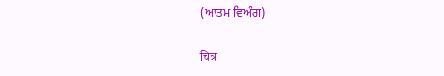(ਆਤਮ ਵਿਅੰਗ)

चित्र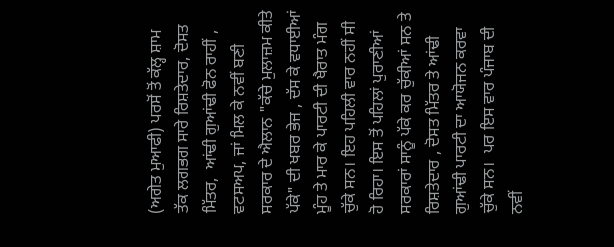(ਅਗੇਤ ਮੁਆਫੀ) ਪਰਸੋਂ ਤੋਂ ਕੱਲ੍ਹ ਸ਼ਾਮ ਤੱਕ ਲਗਭਗ ਸਾਰੇ ਰਿਸ਼ਤੇਦਾਰ, ਦੋਸਤ ਮਿੱਤਰ,  ਆਂਢੀ ਗੁਆਂਢੀ ਫੋਨ ਰਾਹੀਂ , ਵਟਸਅਪ, ਜਾਂ ਮਿਲ ਕੇ ਨਵੀਂ ਬਣੀ ਸਰਕਾਰ ਦੇ ਐਲਾਨ "ਕੱਚੇ ਮੁਲਾਜ਼ਮ ਕੀਤੇ ਪੱਕੇ" ਦੀ ਖਬਰ ਭੇਜ , ਦੱਸ ਕੇ ਵਧਾਈਆਂ ਮੂੰਹ ਤੇ ਮਾਰ ਕੇ ਪਾਰਟੀ ਦੀ ਖੈਰਾਤ ਮੰਗ ਚੁੱਕੇ ਸਨ। ਇਹ ਪਹਿਲੀ ਵਾਰ ਨਹੀਂ ਸੀ ਹੋ ਰਿਹਾ। ਇਸ ਤੋਂ ਪਹਿਲਾਂ ਪੁਰਾਣੀਆਂ ਸਰਕਾਰਾਂ ਸਾਨੂੰ ਪੱਕੇ ਕਰ ਚੁੱਕੀਆਂ ਸਨ ਤੇ ਰਿਸ਼ਤੇਦਾਰ , ਦੋਸਤ ਮਿੱਤਰ ਤੇ ਆਂਢੀ ਗੁਆਂਢੀ ਪਾਰਟੀ ਦਾ ਆਯੋਜਨ ਕਰਵਾ ਚੁੱਕੇ ਸਨ।  ਪਰ ਇਸ ਵਾਰ ਪੰਜਾਬ ਦੀ ਨਵੀਂ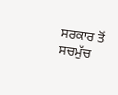ਸਰਕਾਰ ਤੋਂ ਸਚਮੁੱਚ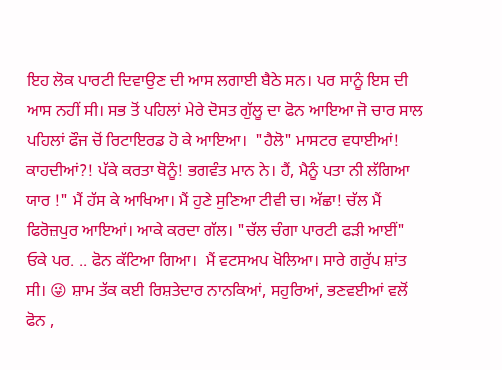ਇਹ ਲੋਕ ਪਾਰਟੀ ਦਿਵਾਉਣ ਦੀ ਆਸ ਲਗਾਈ ਬੈਠੇ ਸਨ। ਪਰ ਸਾਨੂੰ ਇਸ ਦੀ ਆਸ ਨਹੀਂ ਸੀ। ਸਭ ਤੋਂ ਪਹਿਲਾਂ ਮੇਰੇ ਦੋਸਤ ਗੁੱਲੂ ਦਾ ਫੋਨ ਆਇਆ ਜੋ ਚਾਰ ਸਾਲ ਪਹਿਲਾਂ ਫੌਜ ਚੋਂ ਰਿਟਾਇਰਡ ਹੋ ਕੇ ਆਇਆ।  "ਹੈਲੋ" ਮਾਸਟਰ ਵਧਾਈਆਂ!  ਕਾਹਦੀਆਂ?! ਪੱਕੇ ਕਰਤਾ ਥੋਨੂੰ! ਭਗਵੰਤ ਮਾਨ ਨੇ। ਹੈਂ, ਮੈਨੂੰ ਪਤਾ ਨੀ ਲੱਗਿਆ ਯਾਰ !" ਮੈਂ ਹੱਸ ਕੇ ਆਖਿਆ। ਮੈਂ ਹੁਣੇ ਸੁਣਿਆ ਟੀਵੀ ਚ। ਅੱਛਾ! ਚੱਲ ਮੈਂ ਫਿਰੋਜ਼ਪੁਰ ਆਇਆਂ। ਆਕੇ ਕਰਦਾ ਗੱਲ। "ਚੱਲ ਚੰਗਾ ਪਾਰਟੀ ਫੜੀ ਆਈਂ"  ਓਕੇ ਪਰ. .. ਫੋਨ ਕੱਟਿਆ ਗਿਆ।  ਮੈਂ ਵਟਸਅਪ ਖੋਲਿਆ। ਸਾਰੇ ਗਰੁੱਪ ਸ਼ਾਂਤ ਸੀ। 😜 ਸ਼ਾਮ ਤੱਕ ਕਈ ਰਿਸ਼ਤੇਦਾਰ ਨਾਨਕਿਆਂ, ਸਹੁਰਿਆਂ, ਭਣਵਈਆਂ ਵਲੋਂ ਫੋਨ ,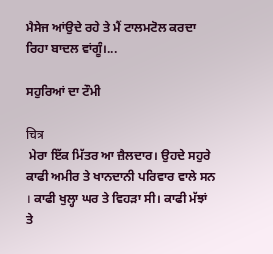ਮੈਸੇਜ ਆਂਉਦੇ ਰਹੇ ਤੇ ਮੈਂ ਟਾਲਮਟੋਲ ਕਰਦਾ ਰਿਹਾ ਬਾਦਲ ਵਾਂਗੂੰ।...

ਸਹੁਰਿਆਂ ਦਾ ਟੌਮੀ

चित्र
 ਮੇਰਾ ਇੱਕ ਮਿੱਤਰ ਆ ਜ਼ੈਲਦਾਰ। ਉਹਦੇ ਸਹੁਰੇ ਕਾਫੀ ਅਮੀਰ ਤੇ ਖਾਨਦਾਨੀ ਪਰਿਵਾਰ ਵਾਲੇ ਸਨ । ਕਾਫੀ ਖੁਲ੍ਹਾ ਘਰ ਤੇ ਵਿਹੜਾ ਸੀ। ਕਾਫੀ ਮੱਝਾਂ ਤੇ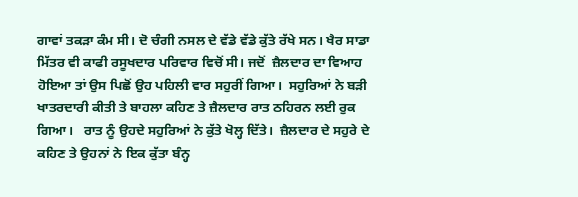ਗਾਵਾਂ ਤਕੜਾ ਕੰਮ ਸੀ। ਦੋ ਚੰਗੀ ਨਸਲ ਦੇ ਵੱਡੇ ਵੱਡੇ ਕੁੱਤੇ ਰੱਖੇ ਸਨ। ਖੈਰ ਸਾਡਾ ਮਿੱਤਰ ਵੀ ਕਾਫੀ ਰਸੂਖਦਾਰ ਪਰਿਵਾਰ ਵਿਚੋਂ ਸੀ। ਜਦੋਂ  ਜ਼ੈਲਦਾਰ ਦਾ ਵਿਆਹ ਹੋਇਆ ਤਾਂ ਉਸ ਪਿਛੋਂ ਉਹ ਪਹਿਲੀ ਵਾਰ ਸਹੁਰੀਂ ਗਿਆ।  ਸਹੁਰਿਆਂ ਨੇ ਬੜੀ ਖਾਤਰਦਾਰੀ ਕੀਤੀ ਤੇ ਬਾਹਲਾ ਕਹਿਣ ਤੇ ਜ਼ੈਲਦਾਰ ਰਾਤ ਠਹਿਰਨ ਲਈ ਰੁਕ ਗਿਆ।   ਰਾਤ ਨੂੰ ਉਹਦੇ ਸਹੁਰਿਆਂ ਨੇ ਕੁੱਤੇ ਖੋਲ੍ਹ ਦਿੱਤੇ।  ਜ਼ੈਲਦਾਰ ਦੇ ਸਹੁਰੇ ਦੇ  ਕਹਿਣ ਤੇ ਉਹਨਾਂ ਨੇ ਇਕ ਕੁੱਤਾ ਬੰਨ੍ਹ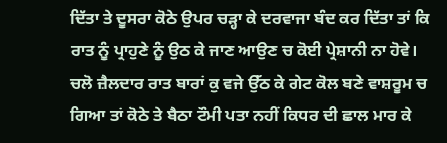ਦਿੱਤਾ ਤੇ ਦੂਸਰਾ ਕੋਠੇ ਉਪਰ ਚੜ੍ਹਾ ਕੇ ਦਰਵਾਜਾ ਬੰਦ ਕਰ ਦਿੱਤਾ ਤਾਂ ਕਿ ਰਾਤ ਨੂੰ ਪ੍ਰਾਹੁਣੇ ਨੂੰ ਉਠ ਕੇ ਜਾਣ ਆਉਣ ਚ ਕੋਈ ਪ੍ਰੇਸ਼ਾਨੀ ਨਾ ਹੋਵੇ। ਚਲੋ ਜ਼ੈਲਦਾਰ ਰਾਤ ਬਾਰਾਂ ਕੁ ਵਜੇ ਉੱਠ ਕੇ ਗੇਟ ਕੋਲ ਬਣੇ ਵਾਸ਼ਰੂਮ ਚ ਗਿਆ ਤਾਂ ਕੋਠੇ ਤੇ ਬੈਠਾ ਟੌਮੀ ਪਤਾ ਨਹੀਂ ਕਿਧਰ ਦੀ ਛਾਲ ਮਾਰ ਕੇ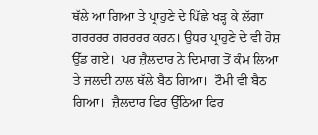ਥੱਲੇ ਆ ਗਿਆ ਤੇ ਪ੍ਰਾਹੁਣੇ ਦੇ ਪਿੱਛੇ ਖੜ੍ਹ ਕੇ ਲੱਗਾ ਗਰਰਰਰ ਗਰਰਰਰ ਕਰਨ। ਉਧਰ ਪ੍ਰਾਹੁਣੇ ਦੇ ਵੀ ਹੋਸ਼ ਉੱਡ ਗਏ।  ਪਰ ਜ਼ੈਲਦਾਰ ਨੇ ਦਿਮਾਗ ਤੋਂ ਕੰਮ ਲਿਆ ਤੇ ਜਲਦੀ ਨਾਲ ਥੱਲੇ ਬੈਠ ਗਿਆ।  ਟੌਮੀ ਵੀ ਬੈਠ ਗਿਆ।  ਜ਼ੈਲਦਾਰ ਫਿਰ ਉੱਠਿਆ ਫਿਰ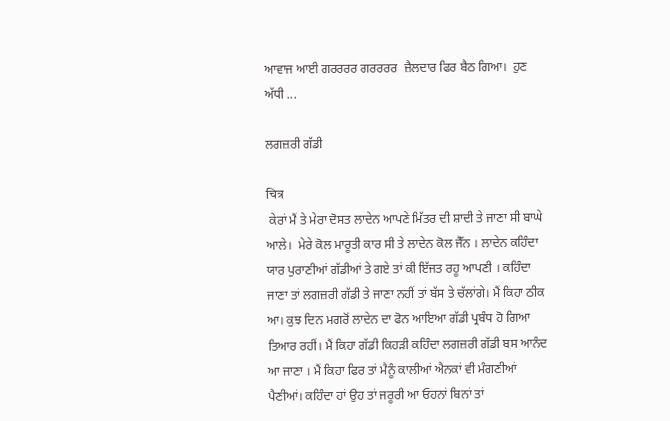ਆਵਾਜ ਆਈ ਗਰਰਰਰ ਗਰਰਰਰ  ਜ਼ੈਲਦਾਰ ਫਿਰ ਬੈਠ ਗਿਆ।  ਹੁਣ ਅੱਧੀ ...

ਲਗਜ਼ਰੀ ਗੱਡੀ

चित्र
 ਕੇਰਾਂ ਮੈਂ ਤੇ ਮੇਰਾ ਦੋਸਤ ਲਾਦੇਨ ਆਪਣੇ ਮਿੱਤਰ ਦੀ ਸ਼ਾਦੀ ਤੇ ਜਾਣਾ ਸੀ ਬਾਘੇ ਆਲੇ।  ਮੇਰੇ ਕੋਲ ਮਾਰੂਤੀ ਕਾਰ ਸੀ ਤੇ ਲਾਦੇਨ ਕੋਲ ਜੈੱਨ । ਲਾਦੇਨ ਕਹਿੰਦਾ ਯਾਰ ਪੁਰਾਣੀਆਂ ਗੱਡੀਆਂ ਤੇ ਗਏ ਤਾਂ ਕੀ ਇੱਜਤ ਰਹੂ ਆਪਣੀ । ਕਹਿੰਦਾ ਜਾਣਾ ਤਾਂ ਲਗਜ਼ਰੀ ਗੱਡੀ ਤੇ ਜਾਣਾ ਨਹੀਂ ਤਾਂ ਬੱਸ ਤੇ ਚੱਲਾਂਗੇ। ਮੈਂ ਕਿਹਾ ਠੀਕ ਆ। ਕੁਝ ਦਿਨ ਮਗਰੋਂ ਲਾਦੇਨ ਦਾ ਫੋਨ ਆਇਆ ਗੱਡੀ ਪ੍ਰਬੰਧ ਹੋ ਗਿਆ ਤਿਆਰ ਰਹੀਂ। ਮੈਂ ਕਿਹਾ ਗੱਡੀ ਕਿਹੜੀ ਕਹਿੰਦਾ ਲਗਜ਼ਰੀ ਗੱਡੀ ਬਸ ਆਨੰਦ ਆ ਜਾਣਾ । ਮੈਂ ਕਿਹਾ ਫਿਰ ਤਾਂ ਮੈਨੂੰ ਕਾਲੀਆਂ ਐਨਕਾਂ ਵੀ ਮੰਗਣੀਆਂ ਪੈਣੀਆਂ। ਕਹਿੰਦਾ ਹਾਂ ਉਹ ਤਾਂ ਜਰੂਰੀ ਆ ਓਹਨਾਂ ਬਿਨਾਂ ਤਾਂ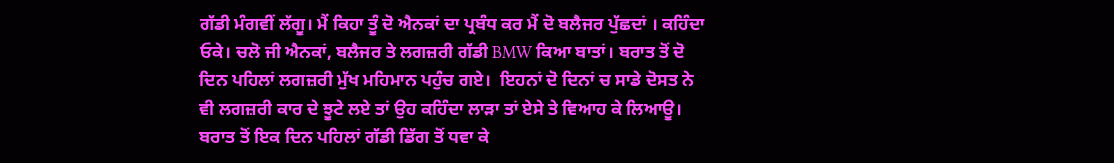ਗੱਡੀ ਮੰਗਵੀਂ ਲੱਗੂ। ਮੈਂ ਕਿਹਾ ਤੂੰ ਦੋ ਐਨਕਾਂ ਦਾ ਪ੍ਰਬੰਧ ਕਰ ਮੈਂ ਦੋ ਬਲੈਜਰ ਪੁੱਛਦਾਂ । ਕਹਿੰਦਾ ਓਕੇ। ਚਲੋ ਜੀ ਐਨਕਾਂ, ਬਲੈਜਰ ਤੇ ਲਗਜ਼ਰੀ ਗੱਡੀ BMW ਕਿਆ ਬਾਤਾਂ। ਬਰਾਤ ਤੋਂ ਦੋ ਦਿਨ ਪਹਿਲਾਂ ਲਗਜ਼ਰੀ ਮੁੱਖ ਮਹਿਮਾਨ ਪਹੁੰਚ ਗਏ।  ਇਹਨਾਂ ਦੋ ਦਿਨਾਂ ਚ ਸਾਡੇ ਦੋਸਤ ਨੇ ਵੀ ਲਗਜ਼ਰੀ ਕਾਰ ਦੇ ਝੂਟੇ ਲਏ ਤਾਂ ਉਹ ਕਹਿੰਦਾ ਲਾੜਾ ਤਾਂ ਏਸੇ ਤੇ ਵਿਆਹ ਕੇ ਲਿਆਊ। ਬਰਾਤ ਤੋਂ ਇਕ ਦਿਨ ਪਹਿਲਾਂ ਗੱਡੀ ਡਿੱਗ ਤੋਂ ਧਵਾ ਕੇ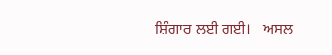ਸ਼ਿੰਗਾਰ ਲਈ ਗਈ।   ਅਸਲ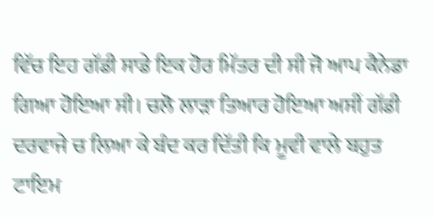ਵਿੱਚ ਇਹ ਗੱਡੀ ਸਾਡੇ ਇਕ ਹੋਰ ਮਿੱਤਰ ਦੀ ਸੀ ਜੋ ਆਪ ਕੈਨੇਡਾ ਗਿਆ ਹੋਇਆ ਸੀ। ਚਲੋ ਲਾੜਾ ਤਿਆਰ ਹੋਇਆ ਅਸੀਂ ਗੱਡੀ ਦਰਵਾਜੇ ਚ ਲਿਆ ਕੇ ਬੰਦ ਕਰ ਦਿੱਤੀ ਕਿ ਮੂਵੀ ਵਾਲੇ ਬਹੁਤ ਟਾਇਮ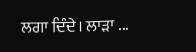ਲਗਾ ਦਿੰਦੇ। ਲਾੜਾ ...